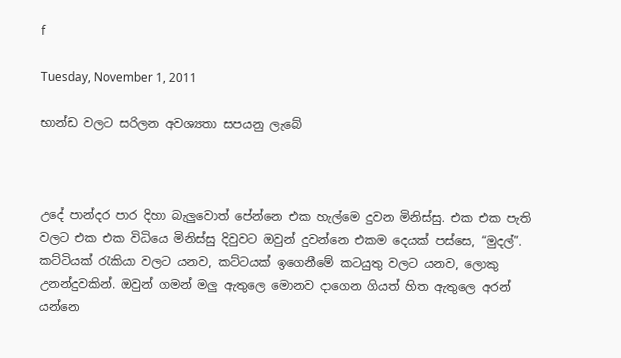f

Tuesday, November 1, 2011

භාන්ඩ වලට සරිලන ‍අවශ්‍යතා සපයනු ලැබේ



උදේ පාන්දර පාර දිහා බැලුවොත් පේන්නෙ එක හැල්මෙ දුවන මිනිස්සු. එක එක පැති වලට එක එක විධියෙ මිනිස්සු දිවුවට ඔවුන් දුවන්නෙ එකම දෙයක් පස්සෙ, “මුදල්”. කට්ටියක් රැකියා වලට යනව, කට්ටයක් ඉගෙනීමේ කටයුතු වලට යනව, ලොකු උනන්දුවකින්. ඔවුන් ගමන් මලු ඇතුලෙ මොනව දාගෙන ගියත් හිත ඇතුලෙ අරන් යන්නෙ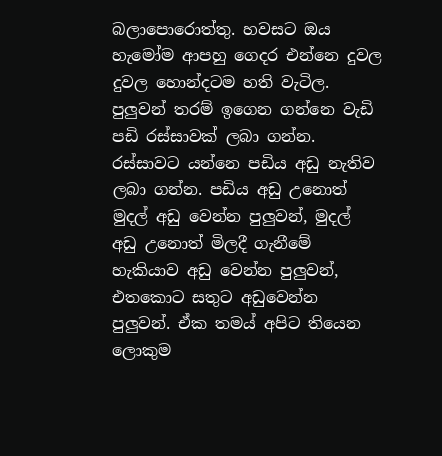බලාපොරොත්තු. හවසට ඔය හැමෝම ආපහු ගෙදර එන්නෙ දුවල දුවල හොන්දටම හති වැටිල. පුලුවන් තරම් ඉගෙන ගන්නෙ වැඩි පඩි රස්සාවක් ලබා ගන්න. රස්සාවට යන්නෙ පඩිය අඩු නැතිව ලබා ගන්න. පඩිය අඩු උනොත් මුදල් අඩු වෙන්න පුලුවන්, මුදල් අඩු උනොත් මිලදී ගැනීමේ හැකියාව අඩු වෙන්න පුලුවන්, එතකොට සතුට අඩුවෙන්න පුලුවන්. ඒක තමය් අපිට තියෙන ලොකුම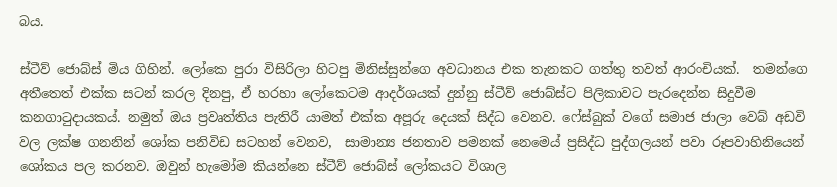බය.

ස්ටීව් ‍ජොබ්ස් මිය ගිහින්. ලෝකෙ පුරා විසිරිලා හිටපු මිනිස්සුන්ගෙ අවධානය එක තැනකට ගත්තු තවත් ආරංචියක්.  තමන්ගෙ අතීතෙත් එක්ක සටන් කරල දිනපු, ඒ හරහා ලෝකෙටම ආදර්ශයක් දුන්නු ස්ටීව් ජොබ්ස්ට පිලිකාවට පැරදෙන්න සිදුවීම කනගාටුදායකය්. නමුත් ඔය ප්‍රවෘත්තිය පැතිරී යාමත් එක්ක අපූරු දෙයක් සිද්ධ වෙනව. ෆේස්බුක් වගේ සමාජ ජාලා වෙබ් අඩවි වල ලක්ෂ ගනනින් ශෝක පනිවිඩ සටහන් වෙනව,  සාමාන්‍ය ජනතාව පමනක් නෙමෙය් ප්‍රසිද්ධ පුද්ගලයන් පවා රූපවාහිනියෙන් ශෝකය පල කරනව. ඔවුන් හැමෝම කියන්නෙ ස්ටීව් ජොබ්ස් ‍ලෝකයට විශාල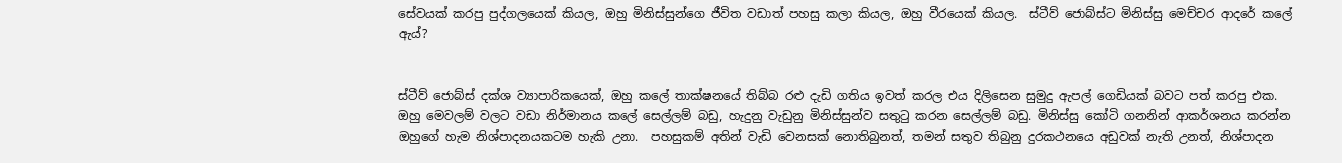සේවයක් කරපු පුද්ගලයෙක් කියල, ඔහු මිනිස්සුන්ගෙ ජීවිත වඩාත් පහසු කලා කියල, ඔහු වීරයෙක් කියල.  ස්ටීව් ජොබ්ස්ට මිනිස්සු මෙච්චර ආදරේ කලේ ඇය්?


ස්ටීව් ජොබ්ස් දක්ශ ව්‍යාපාරිකයෙක්, ඔහු කලේ තාක්ෂනයේ තිබ්බ රළු දැඩි ගතිය ඉවත් කරල එය දිලිසෙන සුමුදු ඇපල් ගෙඩියක් බවට පත් කරපු එක. ඔහු මෙවලම් වලට වඩා නිර්මානය කලේ සෙල්ලම් බඩු, හැදුනු වැඩුනු මිනිස්සුන්ව සතුටු කරන සෙල්ලම් බඩු. මිනිස්සු කෝටි ගනනින් ආකර්ශනය කරන්න ඔහුගේ හැම නිශ්පාදනයකටම හැකි උනා.  පහසුකම් අතින් වැඩි වෙනසක් නොතිබුනත්, තමන් සතුව තිබුනු දුරකථනයෙ අඩුවක් නැති උනත්, නිශ්පාදන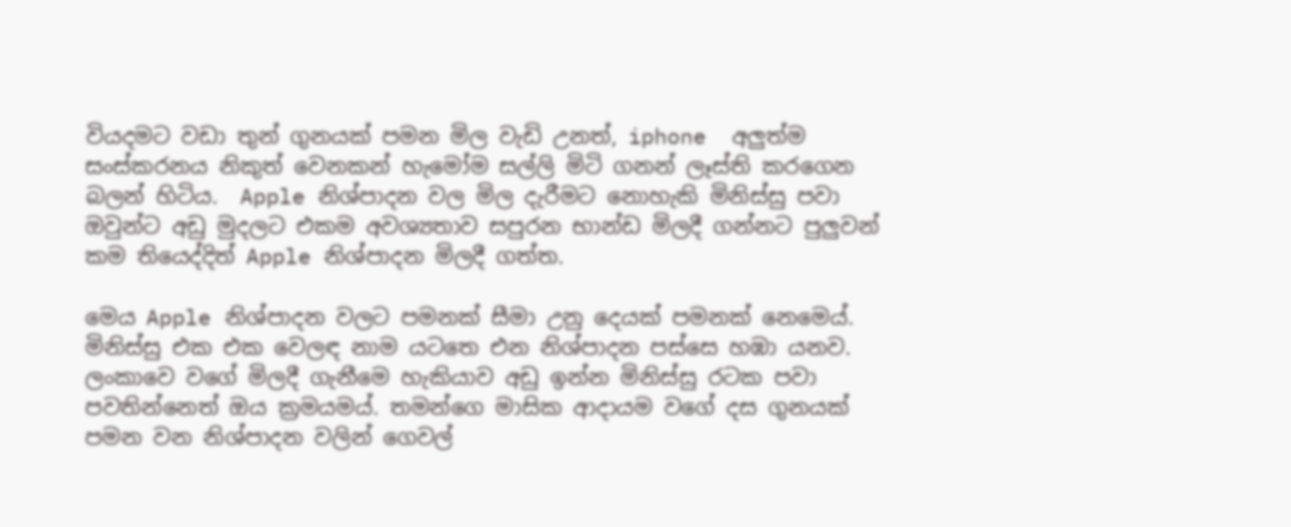වියදමට වඩා තුන් ගුනයක් පමන මිල වැඩි උනත්, iphone  අලුත්ම සංස්කරනය නිකුත් වෙනකන් හැමෝම සල්ලි මිටි ගනන් ලෑස්ති කරගෙන බලන් හිටිය.  Apple නිශ්පාදන වල මිල දැරීමට නොහැකි මිනිස්සු පවා ඔවුන්ට අඩු මුදලට එකම අවශ්‍යතාව සපුරන භාන්ඩ මිලදී ගන්නට පුලුවන් කම තියෙද්දිත් Apple නිශ්පාදන මිලදී ගත්ත.

මෙය Apple නිශ්පාදන වලට පමනක් සීමා උනු දෙයක් පමනක් නෙමෙය්. මිනිස්සු එක එක වෙලඳ නාම යටතෙ එන නිශ්පාදන පස්සෙ හඹා යනව. ලංකාවෙ වගේ මිලදී ගැනීමෙ හැකියාව අඩු ඉන්න මිනිස්සු රටක පවා පවතින්නෙත් ඔය ක්‍රමයමය්. තමන්ගෙ මාසික ආදායම වගේ දස ගුනයක් පමන වන නිශ්පාදන වලින් ගෙවල්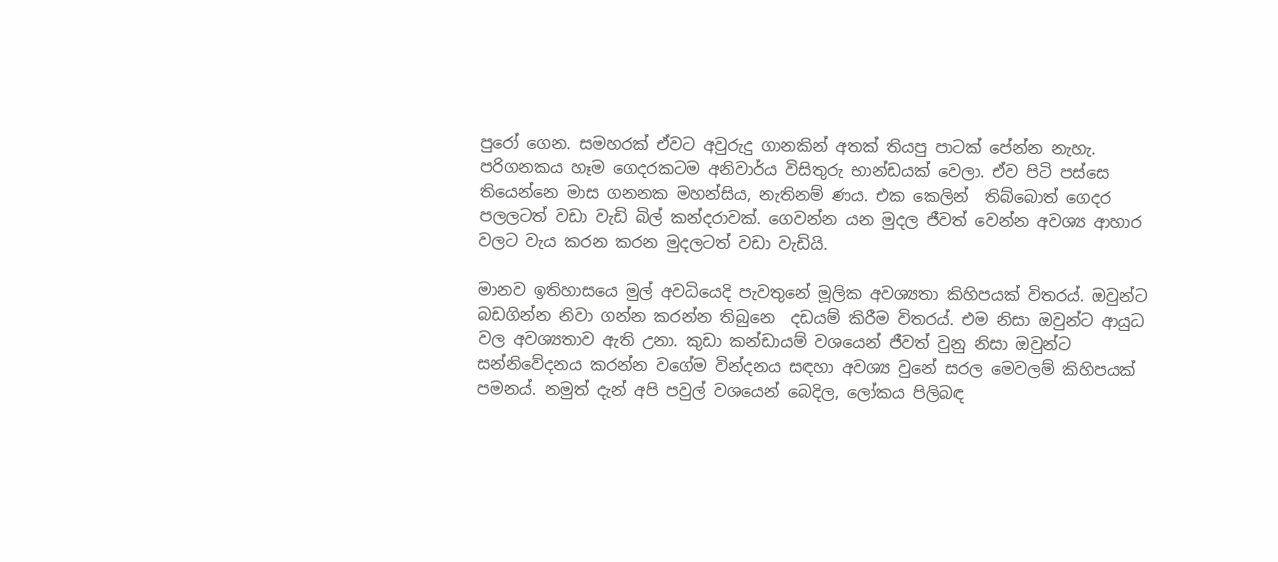පුරෝ ගෙන. සමහරක් ඒවට අවුරුදු ගානකින් අතක් තියපු පාටක් පේන්න නැහැ. පරිගනකය හෑම ගෙදරකටම අනිවාර්ය විසිතුරු භාන්ඩයක් වෙලා. ඒව පිටි පස්සෙ තියෙන්නෙ මාස ගනනක මහන්සිය, නැතිනම් ණය. එක කෙලින්  තිබ්බොත් ගෙදර පලලටත් වඩා වැඩි බිල් කන්දරාවක්. ගෙවන්න යන මුදල ජීවත් වෙන්න අවශ්‍ය ආහාර වලට වැය කරන කරන මුදලටත් වඩා වැඩියි.

මානව ඉතිහාසයෙ මුල් අවධියෙදි පැවතුනේ මූලික අවශ්‍යතා කිහිපයක් විතරය්. ඔවුන්ට බඩගින්න නිවා ගන්න කරන්න තිබුනෙ  දඩයම් කිරීම විතරය්. එම නිසා ඔවුන්ට ආයුධ වල අවශ්‍යතාව ඇති උනා. කුඩා කන්ඩායම් වශයෙන් ජීවත් වුනු නිසා ඔවුන්‍ට සන්නිවේදනය කරන්න වගේම වින්දනය සඳහා අවශ්‍ය වුනේ සරල මෙවලම් කිහිපයක් පමනය්. නමුත් දැන් අපි පවුල් වශයෙන් බෙදිල, ලෝකය පිලිබඳ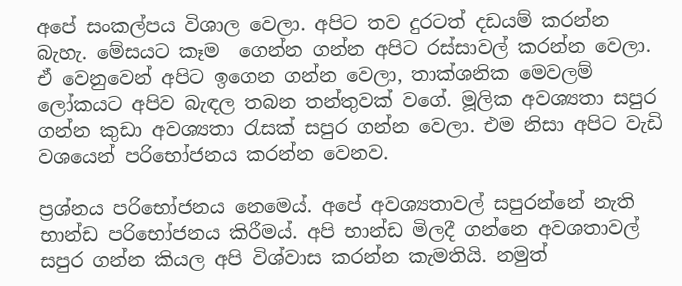අපේ සංකල්පය විශාල වෙලා. අපිට තව දුරටත් දඩයම් කරන්න බැහැ. මේසයට කෑම  ගෙන්න ගන්න අපිට රස්සාවල් කරන්න වෙලා. ඒ වෙනුවෙන් අපිට ඉගෙන ගන්න වෙලා, තාක්ශනික මෙවලම් ලෝකයට අපිව බැඳල තබන තන්තුවක් වගේ. මූලික අවශ්‍යතා සපුර ගන්න කුඩා අවශ්‍යතා රැසක් සපුර ගන්න වෙලා. එම නිසා අපිට වැඩි වශයෙන් පරිභෝජනය කරන්න වෙනව.

ප්‍රශ්නය පරිභෝජනය නෙමෙය්. අපේ අවශ්‍යතාවල් සපුරන්නේ නැති භාන්ඩ පරිභෝජනය කිරීමය්. අපි භාන්ඩ මිලදී ගන්නෙ අවශතාවල් සපුර ගන්න කියල අපි විශ්වාස කරන්න කැමතියි. නමුත්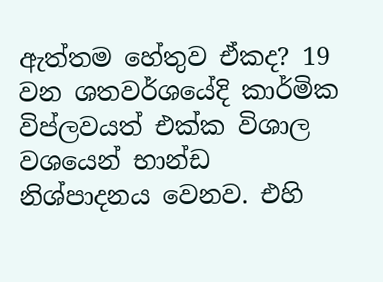ඇත්තම හේතුව ඒකද? 19 වන ශතවර්ශයේදි කාර්මික විප්ලවයත් එක්ක විශාල වශයෙන් භාන්ඩ නිශ්පාදනය වෙනව. එහි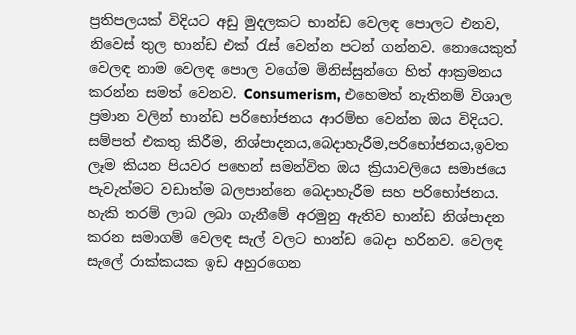ප්‍රතිපලයක් විදියට අඩු මුදලකට භාන්ඩ වෙලඳ පොලට එනව, නිවෙස් තුල භාන්ඩ එක් රැස් වෙන්න පටන් ගන්නව. නොයෙකුත් වෙලඳ නාම වෙලඳ පොල වගේම මිනිස්සුන්ගෙ හිත් ආක්‍රමනය කරන්න සමත් වෙනව. Consumerism, එහෙමත් නැතිනම් විශාල ප්‍රමාන වලින් භාන්ඩ පරිභෝජනය ආරම්භ වෙන්න ඔය විදියට. සම්පත් එකතු කිරීම, නිශ්පාදනය,බෙදාහැරීම,පරිභෝජනය,ඉවත ලෑම කියන පියවර පහෙන් සමන්විත ඔය ක්‍රියාවලියෙ සමාජයෙ පැවැත්මට වඩාත්ම බලපාන්නෙ බෙදාහැරීම සහ පරිභෝජනය. හැකි තරම් ලාබ ලබා ගැනීමේ අරමුනු ඇතිව භාන්ඩ නිශ්පාදන කරන සමාගම් වෙලඳ සැල් වලට භාන්ඩ බෙදා හරිනව. වෙලඳ සැලේ රාක්කයක ඉඩ අහුරගෙන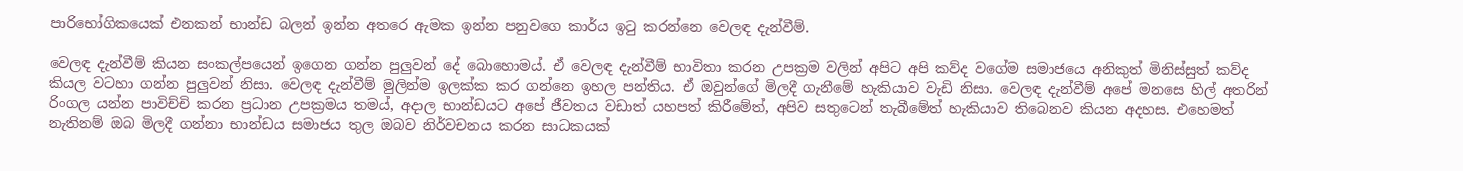පාරිභෝගිකයෙක් එනකන් භාන්ඩ බලන් ඉන්න අතරෙ ඇමක ඉන්න පනුවගෙ කාර්ය ඉටු කරන්නෙ වෙලඳ දැන්වීම්.

වෙලඳ දැන්වීම් කියන සංකල්පයෙන් ඉගෙන ගන්න පුලුවන් දේ බොහොමය්. ඒ වෙලඳ දැන්වීම් භාවිතා කරන උපක්‍රම වලින් අපිට අපි කව්ද වගේම සමාජයෙ අනිකුත් මිනිස්සුත් කව්ද කියල වටහා ගන්න පුලුවන් නිසා. වෙලඳ දැන්වීම් මුලින්ම ඉලක්ක කර ගන්නෙ ඉහල පන්තිය. ඒ ඔවුන්ගේ මිලදී ගැනීමේ හැකියාව වැඩි නිසා. වෙලඳ දැන්වීම් අපේ මනසෙ හිල් අතරින් රිංගල යන්න පාවිච්චි කරන ප්‍රධාන උපක්‍රමය තමය්, අදාල භාන්ඩයට අපේ ජීවතය වඩාත් යහපත් කිරීමේත්, අපිව සතුටෙන් තැබීමේත් හැකියාව තිබෙනව කියන අදහස. එහෙමත් නැතිනම් ඔබ මිලදී ගන්නා භාන්ඩය සමාජය තුල ඔබව නිර්වචනය කරන සාධකයක්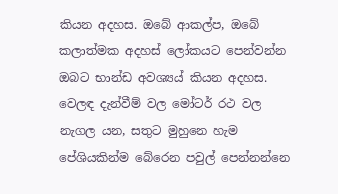කියන අදහස. ඔබේ ආකල්ප, ඔබේ කලාත්මක අදහස් ලෝකයට පෙන්වන්න ඔබට භාන්ඩ අවශ්‍යය් කියන අදහස. වෙලඳ දැන්වීම් වල මෝටර් රථ වල නැගල යන, සතුට මුහුනෙ හැම පේශියකින්ම බේරෙන පවුල් පෙන්නන්නෙ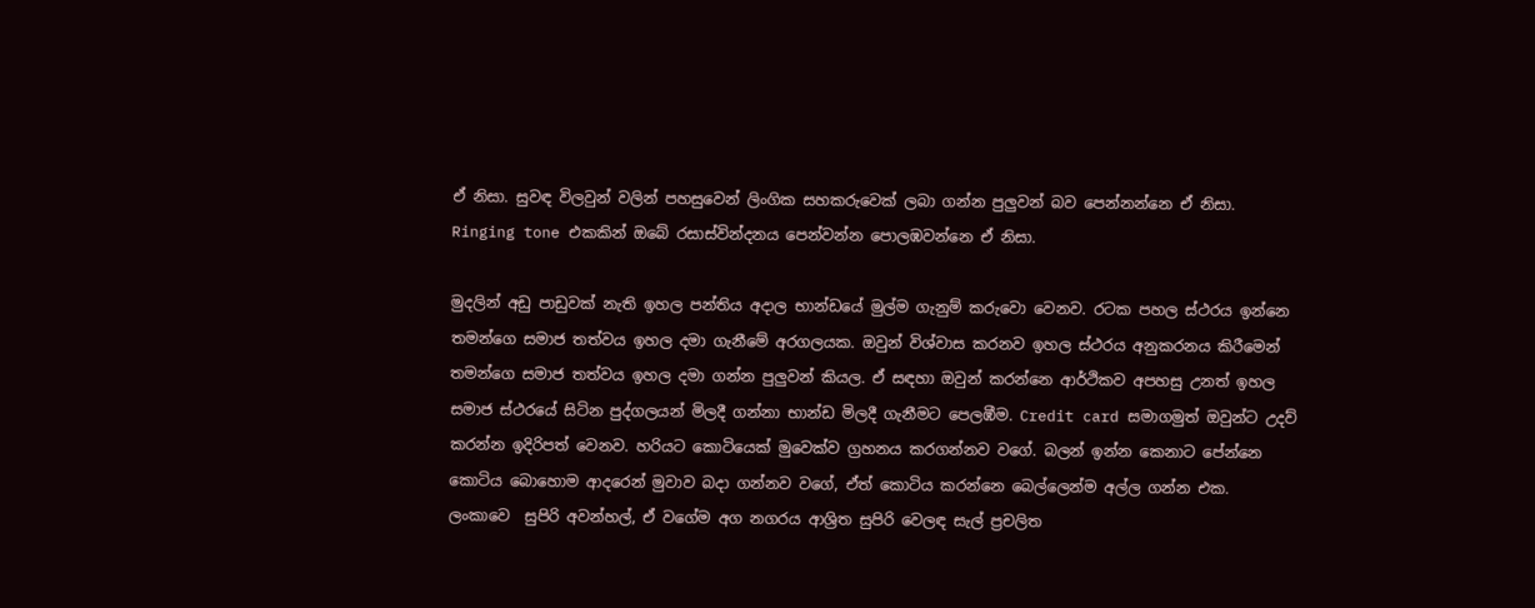ඒ නිසා. සුවඳ විලවුන් වලින් පහසුවෙන් ලිංගික සහකරුවෙක් ලබා ගන්න පුලුවන් බව පෙන්නන්නෙ ඒ නිසා. Ringing tone එකකින් ඔබේ රසාස්වින්දනය පෙන්වන්න පොලඹවන්නෙ ඒ නිසා.

මුදලින් අඩු පාඩුවක් නැති ඉහල පන්තිය අදාල භාන්ඩයේ මුල්ම ගැනුම් කරුවො වෙනව. රටක පහල ස්ථරය ඉන්නෙ තමන්ගෙ සමාජ තත්වය ඉහල දමා ගැනීමේ අරගලයක. ඔවුන් විශ්වාස කරනව ඉහල ස්ථරය අනුකරනය කිරීමෙන් තමන්ගෙ සමාජ තත්වය ඉහල දමා ගන්න පුලුවන් කියල. ඒ සඳහා ඔවුන් කරන්නෙ ආර්ථිකව අපහසු උනත් ඉහල සමාජ ස්ථරයේ සිටින පුද්ගලයන් මිලදී ගන්නා භාන්ඩ මිලදී ගැනීමට පෙලඹීම. Credit card සමාගමුත් ඔවුන්ට උදව් කරන්න ඉදිරිපත් වෙනව. හරියට කොටියෙක් මුවෙක්ව ග්‍රහනය කරගන්නව වගේ. බලන් ඉන්න කෙනාට පේන්නෙ කොටිය බොහොම ආදරෙන් මුවාව බදා ගන්නව වගේ, ඒත් කොටිය කරන්නෙ බෙල්ලෙන්ම අල්ල ගන්න එක. ලංකාවෙ  සුපිරි අවන්හල්, ඒ වගේම අග නගරය ආශ්‍රිත සුපිරි වෙලඳ සැල් ප්‍රචලිත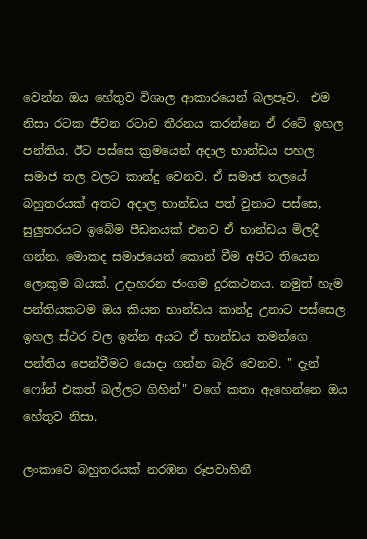වෙන්න ඔය හේතුව විශාල ආකාරයෙන් බලපෑව.  එම නිසා රටක ජීවන රටාව තීරනය කරන්නෙ ඒ රටේ ඉහල පන්තිය. ඊට පස්සෙ ක්‍රමයෙන් අදාල භාන්ඩය පහල සමාජ තල වලට කාන්දු වෙනව. ඒ සමාජ තලයේ බහුතරයක් අතට අදාල භාන්ඩය පත් වුනාට පස්සෙ, සුලුතරයට ඉබේම පීඩනයක් එනව ඒ භාන්ඩය මිලදී ගන්න. මොකද සමාජයෙන් කොන් වීම අපිට තියෙන ලොකුම බයක්. උදාහරන ජංගම දුරකථනය. නමුත් හැම පන්තියකටම ඔය කියන භාන්ඩය කාන්දු උනාට පස්සෙල ඉහල ස්ථර වල ඉන්න අයට ඒ භාන්ඩය තමන්ගෙ පන්තිය පෙන්වීමට යොදා ගන්න බැරි වෙනව. " දැන් ෆෝන් එකත් බල්ලට ගිහින්" වගේ කතා ඇහෙන්නෙ ඔය හේතුව නිසා.

ලංකා‍‍වෙ බහුතරයක් නරඹන රූපවාහිනී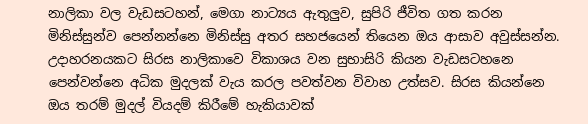නාලිකා වල වැඩසටහන්, මෙගා නාට්‍යය ඇතුලුව, සුපිරි ජීවිත ගත කරන මිනිස්සුන්ව පෙන්නන්නෙ මිනිස්සු අතර සහජයෙන් තියෙන ඔය ආසාව අවුස්සන්න. උදාහරනයකට සිරස නාලිකාවෙ විකාශය වන සුභාසිරි කියන වැඩසටහනෙ පෙන්වන්නෙ අධික මුදලක් වැය කරල පවත්වන විවාහ උත්සව. සිරස කියන්නෙ ඔය තරම් මුදල් වියදම් කිරීමේ හැකියාවක්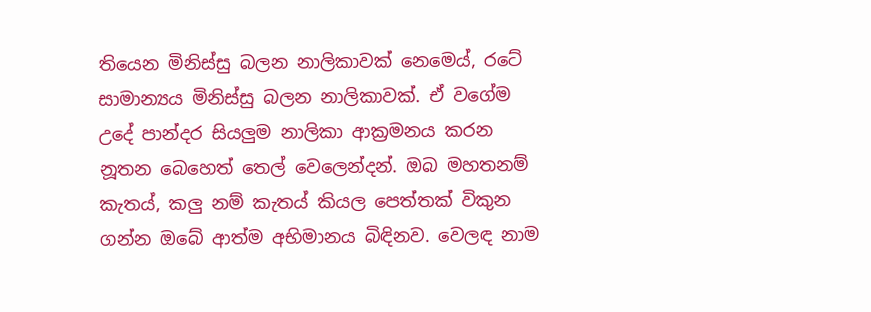තියෙන මිනිස්සු බලන නාලිකාවක් නෙමෙය්, රටේ සාමාන්‍යය මිනිස්සු බලන නාලිකාවක්. ඒ වගේම උදේ පාන්දර සියලුම නාලිකා ආක්‍රමනය කරන නූතන බෙහෙත් තෙල් වෙලෙන්දන්. ඔබ මහතනම් කැතය්, කලු නම් කැතය් කියල පෙත්තක් විකුන ගන්න ඔබේ ආත්ම අභිමානය බිඳිනව. වෙලඳ නාම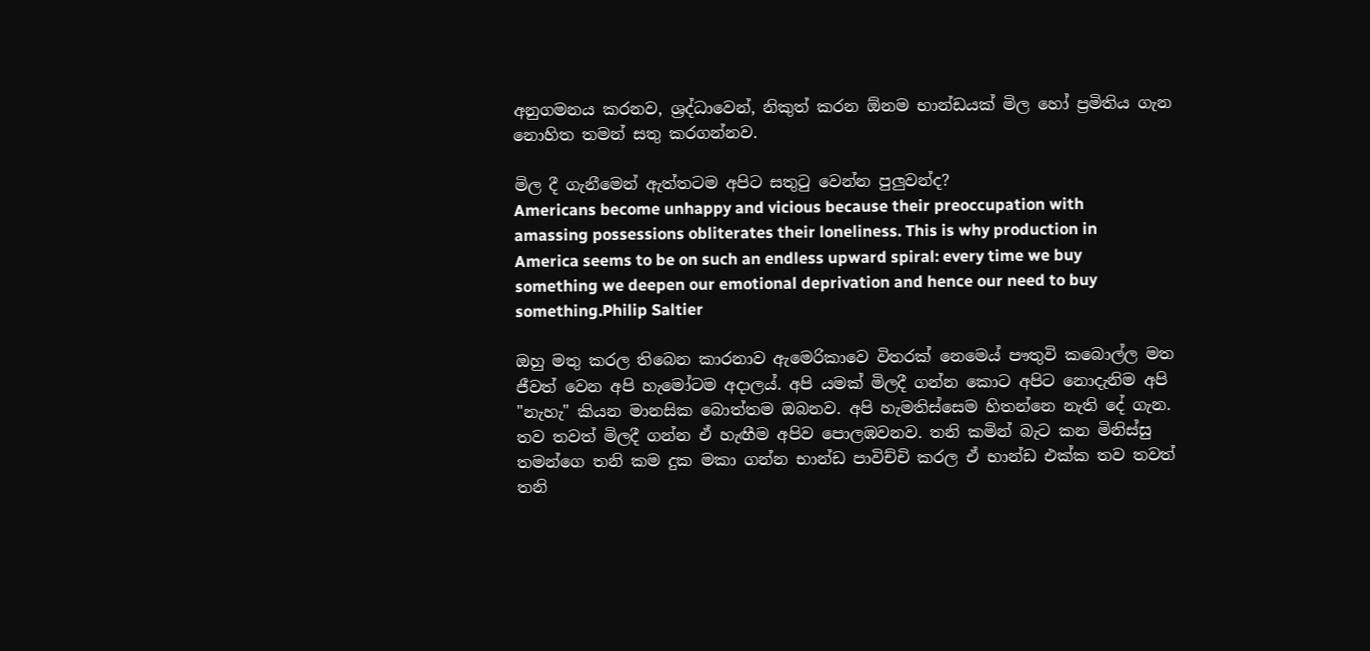අනුගමනය කරනව, ශ්‍රද්ධාවෙන්, නිකුත් කරන ඕනම භාන්ඩයක් මිල හෝ ප්‍රමිතිය ගැන නොහිත තමන් සතු කරගන්නව.

මිල දී ගැනීමෙන් ඇත්තටම අපිට සතුටු වෙන්න පුලුවන්ද?
Americans become unhappy and vicious because their preoccupation with amassing possessions obliterates their loneliness. This is why production in America seems to be on such an endless upward spiral: every time we buy something we deepen our emotional deprivation and hence our need to buy something.Philip Saltier

ඔහු මතු කරල තිබෙන කාරනාව ඇමෙරිකාවෙ විතරක් නෙමෙය් පෟතුවි කබොල්ල මත ජීවත් වෙන අපි හැමෝටම අදාලය්. අපි යමක් මිලදී ගන්න කොට අපිට නොදැනිම අපි "නැහැ" කියන මානසික බොත්තම ඔබනව. අපි හැමතිස්සෙම හිතන්නෙ නැති දේ ගැන. තව තවත් මිලදී ගන්න ඒ හැඟීම අපිව පොලඹවනව. තනි කමින් බැට කන මිනිස්සු තමන්ගෙ තනි කම දුක මකා ගන්න භාන්ඩ පාවිච්චි කරල ඒ භාන්ඩ එක්ක තව තවත් තනි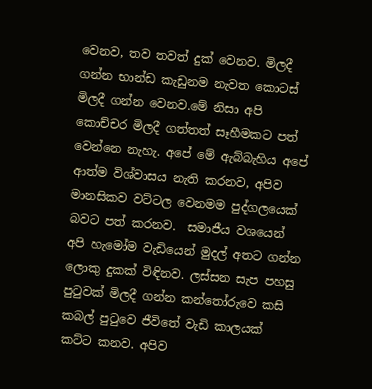වෙනව, තව තවත් දුක් වෙනව. මිලදී ගන්න භාන්ඩ කැඩුනම නැවත කොටස් මිලදී ගන්න වෙනව.මේ නිසා අපි කොච්චර මිලදී ගත්තත් සෑහීමකට පත් වෙන්නෙ නැහැ. අපේ මේ ඇබ්බැහිය අපේ ආත්ම විශ්වාසය නැති කරනව, අපිව මානසිකව වට්ටල වෙනමම පුද්ගලයෙක් බවට පත් කරනව.  සමාජීය වශයෙන් අපි හැමෝම වැඩියෙන් මුදල් අතට ගන්න ලොකු දුකක් විඳිනව. ලස්සන සැප පහසු පුටුවක් මිලදී ගන්න කන්තෝරුවෙ කසි කබල් පුටුවෙ ජීවිතේ වැඩි කාලයක් කට්ට කනව. අපිව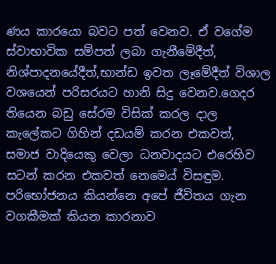ණය කාරයො බවට පත් වෙනව. ඒ වගේම ස්වාභාවික සම්පත් ලබා ගැනීමේදීත්, නිශ්පාදනයේදීත්,භාන්ඩ ඉවත ලෑමේදීත් විශාල වශයෙන් පරිසරයට හානි සිදු වෙනව.ගෙදර තියෙන බඩු සේරම විසික් කරල දාල කැලේකට ගිහින් දඩයම් කරන එකවත්, සමාජ වාදියෙකු වෙලා ධනවාදයට එරෙහිව සටන් කරන එකවත් නෙමෙය් විසඳුම. පරිභෝජනය කියන්නෙ අපේ ජීවිතය ගැන වගකීමක් කියන කාරනාව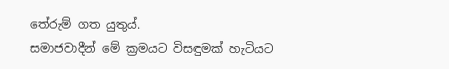තේරුම් ගත යුතුය්.
සමාජවාදීන් මේ ක්‍රමයට විසඳුමක් හැටියට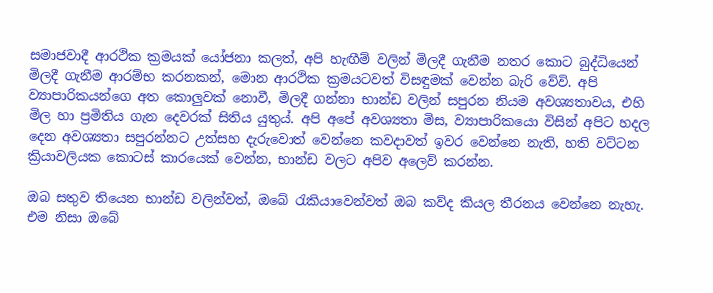සමාජවාදී ආරථික ක්‍රමයක් යෝජනා කලත්, අපි හැඟීම් වලින් මිලදී ගැනීම නතර කොට බුද්ධියෙන් මිලදී ගැනීම ආරම්භ කරනකන්, මොන ආරථික ක්‍රමයටවත් විසඳුමක් වෙන්න බැරි වේවි. අපි ව්‍යාපාරිකයන්ගෙ අත කොලුවක් නොවී, මිලදී ගන්නා භාන්ඩ වලින් සපුරන නියම අවශ්‍යතා‍වය, එහි මිල හා ප්‍රමිතිය ගැන දෙවරක් සිතිය යුතුය්. අපි අපේ අවශ්‍යතා මිස, ව්‍යාපාරිකයො විසින් අපිට හදල දෙන අවශ්‍යතා සපුරන්නට උත්සහ දැරුවොත් වෙන්නෙ කවදාවත් ඉවර වෙන්නෙ නැති, හති වට්ටන ක්‍රියාවලියක කොටස් කාරයෙක් වෙන්න, භාන්ඩ වලට අපිව අලෙව් කරන්න.

ඔබ සතුව තියෙන භාන්ඩ වලින්වත්, ඔබේ රැකියා‍වෙන්වත් ඔබ කව්ද කියල තීරනය වෙන්නෙ නැහැ. එම නිසා ඔබේ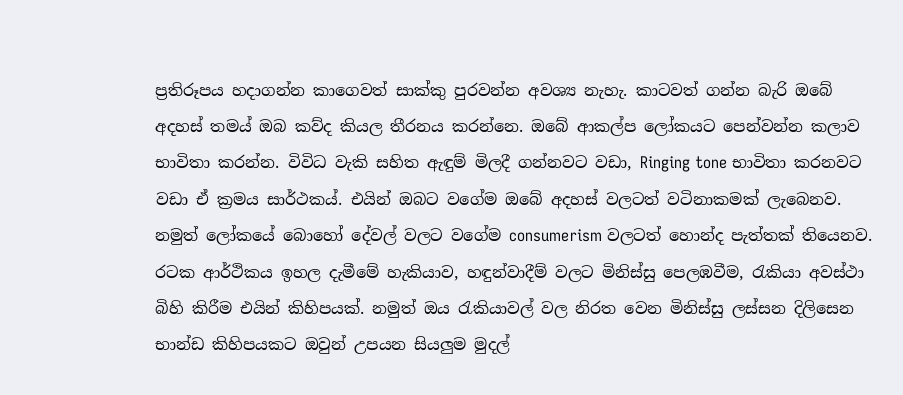ප්‍රතිරූපය හදාගන්න කාගෙවත් සාක්කු පුරවන්න අවශ්‍ය නැහැ. කාටවත් ගන්න බැරි ඔබේ අදහස් තමය් ඔබ කව්ද කියල තීරනය කරන්නෙ. ඔබේ ආකල්ප ලෝකයට පෙන්වන්න කලාව භාවිතා කරන්න. විවිධ වැකි සහිත ඇඳුම් මිලදී ගන්නවට වඩා, Ringing tone භාවිතා කරනවට වඩා ඒ ක්‍රමය සාර්ථකය්. එයින් ඔබට වගේම ඔබේ අදහස් වලටත් වටිනාකමක් ලැබෙනව. නමුත් ලෝකයේ බොහෝ දේවල් වලට වගේම consumerism වලටත් හොන්ද පැත්තක් තියෙනව. රටක ආර්ථිකය ඉහල දැමීමේ හැකියාව, හඳුන්වාදීම් වලට මිනිස්සු පෙලඹවීම, රැකියා අවස්ථා බිහි කිරීම එයින් කිහිපයක්. නමුත් ඔය රැකියාවල් වල නිරත වෙන මිනිස්සු ලස්සන දිලිසෙන භාන්ඩ කිහිපයකට ඔවුන් උපයන සියලුම මුදල්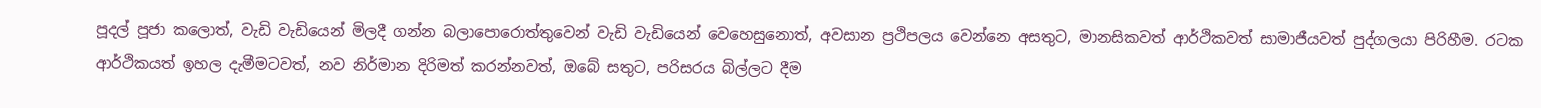පූදල් පූජා කලොත්, වැඩි වැඩියෙන් මිලදී ගන්න බලාපොරොත්තුවෙන් වැඩි වැඩියෙන් වෙහෙසුනොත්, අවසාන ප්‍රථිපලය වෙන්නෙ අසතුට, මානසිකවත් ආර්ථිකවත් සාමාජීයවත් පුද්ගලයා පිරිහීම. රටක ආර්ථිකයත් ඉහල දැමීමටවත්, නව නිර්මාන දිරිමත් කරන්නවත්, ඔබේ සතුට, පරිසරය බිල්ලට දීම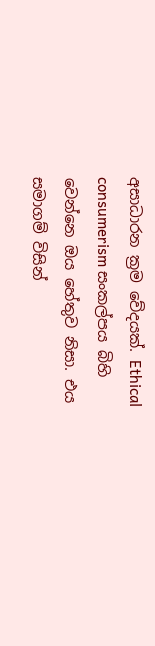අසාධාරන ක්‍රම වේදයක්. Ethical consumerism සංකල්පය බිහි වෙන්නෙ ඔය හේතුව නිසා. එය සමාගම් විසින්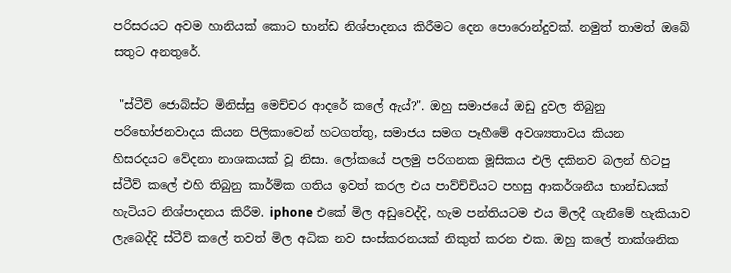පරිසරයට අවම හානියක් කොට භාන්ඩ නිශ්පාදනය කිරීමට දෙන පොරොන්දුවක්. නමුත් තාමත් ඔබේ සතුට අනතුරේ.

 "ස්ටීව් ජොබ්ස්ට මිනිස්සු මෙච්චර ආදරේ කලේ ඇය්?". ඔහු සමාජයේ ඔඩු දුවල තිබුනු  පරිභෝජනවාදය කියන පිලිකාවෙන් හටගත්තු, සමාජය සමග පෑහී‍මේ අවශ්‍යතාවය කියන හිසරදයට ‍වේදනා නාශකයක් වූ නිසා. ලෝකයේ පලමු පරිගනක මූසිකය එලි දකිනව බලන් හිටපු ස්ටීව් කලේ එහි තිබුනු කාර්මික ගතිය ඉවත් කරල එය පාව්ච්චියට පහසු ආකර්ශනීය භාන්ඩයක් හැටියට නිශ්පාදනය කිරීම. iphone එකේ මිල අඩුවෙද්දි, හැම පන්තියටම එය මිලදී ගැනීමේ හැකියාව ලැබෙද්දි ස්ටීව් කලේ තවත් මිල අධික නව සංස්කරනයක් නිකුත් කරන එක. ඔහු කලේ තාක්ශනික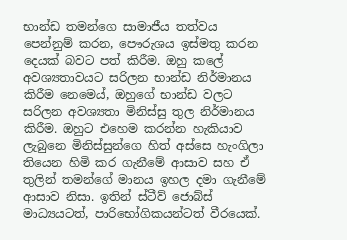භාන්ඩ තමන්ගෙ සාමාජීය තත්වය පෙන්නුම් කරන, පෞරුශය ඉස්මතු කරන දෙයක් බවට පත් කිරීම. ඔහු කලේ අවශ්‍යතාවයට සරිලන භාන්ඩ නිර්මානය කිරීම නෙමෙය්, ඔහුගේ භාන්ඩ වලට සරිලන අවශ්‍යතා මිනිස්සු තුල නිර්මානය කිරීම. ඔහුට එහෙම කරන්න හැකියාව ලැබුනෙ මිනිස්සුන්ගෙ හිත් අස්සෙ හැංගිලා තියෙන හිමි කර ගැනීමේ ආසාව සහ ඒ තුලින් තමන්ගේ මානය ඉහල දමා ගැනීමේ ආසාව නිසා. ඉතින් ස්ටීව් ජොබ්ස් මාධ්‍යයටත්, පාරිභෝගිකයන්ටත් වීරයෙක්.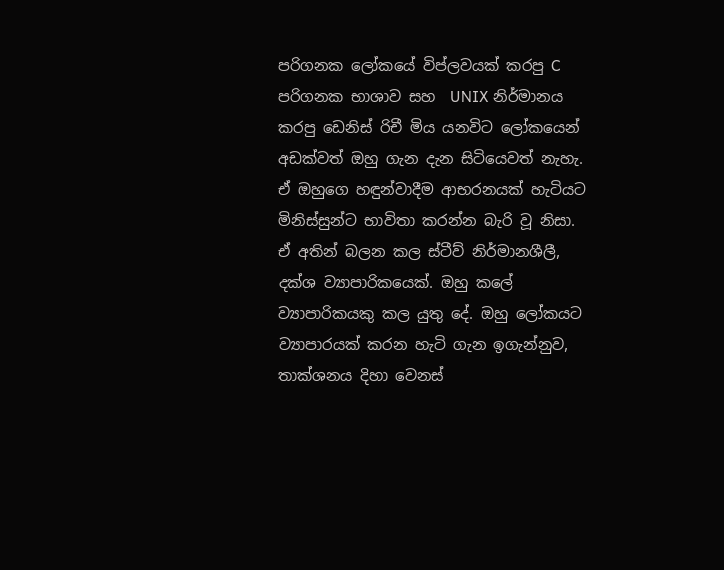පරිගනක ලෝකයේ විප්ලවයක් කරපු C පරිගනක භාශාව සහ  UNIX නිර්මානය කරපු ඩෙනිස් රිචී මිය යනවිට ලෝකයෙන් අඩක්වත් ඔහු ගැන දැන සිටියෙවත් නැහැ. ඒ ඔහුගෙ හඳුන්වාදීම ආභරනයක් හැටියට මිනිස්සුන්ට භාවිතා කරන්න බැරි වූ නිසා. ඒ අතින් බලන කල ස්ටීව් නිර්මානශීලී, දක්ශ ව්‍යාපාරිකයෙක්. ඔහු කලේ ව්‍යාපාරිකයකු කල යුතු දේ. ඔහු ලෝකයට ව්‍යාපාරයක් කරන හැටි ගැන ඉගැන්නුව, තාක්ශනය දිහා වෙනස්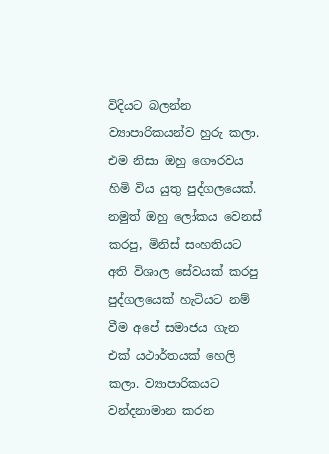විදියට බලන්න ව්‍යාපාරිකයන්ව හුරු කලා. එම නිසා ඔහු ‍ගෞරවය හිමි විය යුතු පුද්ගලයෙක්. නමුත් ඔහු ලෝකය වෙනස් කරපු, මිනිස් සංහතියට අති විශාල සේවයක් කරපු පුද්ගලයෙක් හැටියට නම් වීම අපේ සමාජය ගැන එක් යථාර්තයක් හෙලි කලා. ව්‍යාපාරිකයට වන්දනාමාන කරන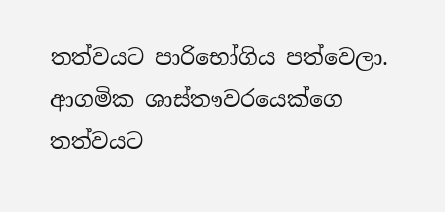තත්වයට පාරිභෝගිය පත්වෙලා. ආගමික ශාස්තෟවරයෙක්ගෙ තත්වයට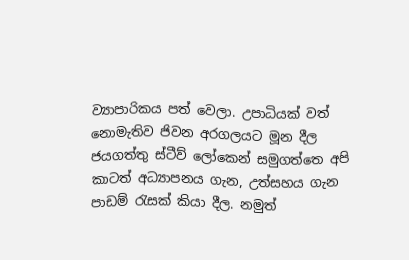ව්‍යාපාරිකය පත් වෙලා. උපාධියක් වත් නොමැතිව ජිවන අරගලයට මූන දීල ජයගත්තු ස්ටීව් ලෝකෙන් සමුගත්තෙ අපි කාටත් අධ්‍යාපනය ගැන, උත්සහය ගැන පාඩම් රැසක් කියා දීල. නමුත්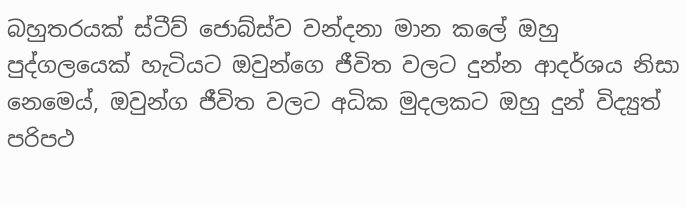බහුතරයක් ස්ටීව් ජොබ්ස්ව වන්දනා මාන කලේ ඔහු පුද්ගලයෙක් හැටියට ඔවුන්ගෙ ජීවිත වලට දුන්න ආදර්ශය නිසා නෙමෙය්, ඔවුන්ග ජීවිත වලට අධික මුදලකට ඔහු දුන් විද්‍යුත් පරිපථ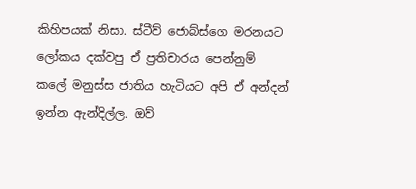කිහිපයක් නිසා. ස්ටීව් ජොබ්ස්ගෙ මරනයට ලෝකය දක්වපු ඒ ප්‍රතිචාරය පෙන්නුම් කලේ මනුස්ස ජාතිය හැටියට අපි ඒ අන්දන් ඉන්න ඇන්දිල්ල. ඔව්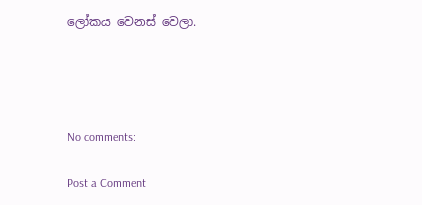ලෝකය වෙනස් වෙලා.




No comments:

Post a Comment